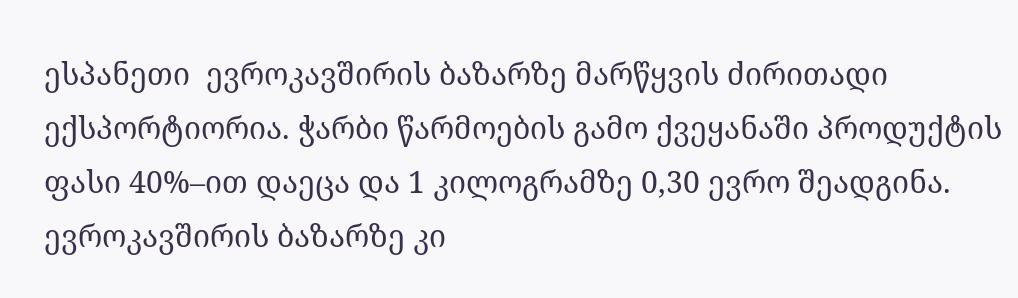ესპანეთი  ევროკავშირის ბაზარზე მარწყვის ძირითადი ექსპორტიორია. ჭარბი წარმოების გამო ქვეყანაში პროდუქტის ფასი 40%–ით დაეცა და 1 კილოგრამზე 0,30 ევრო შეადგინა. ევროკავშირის ბაზარზე კი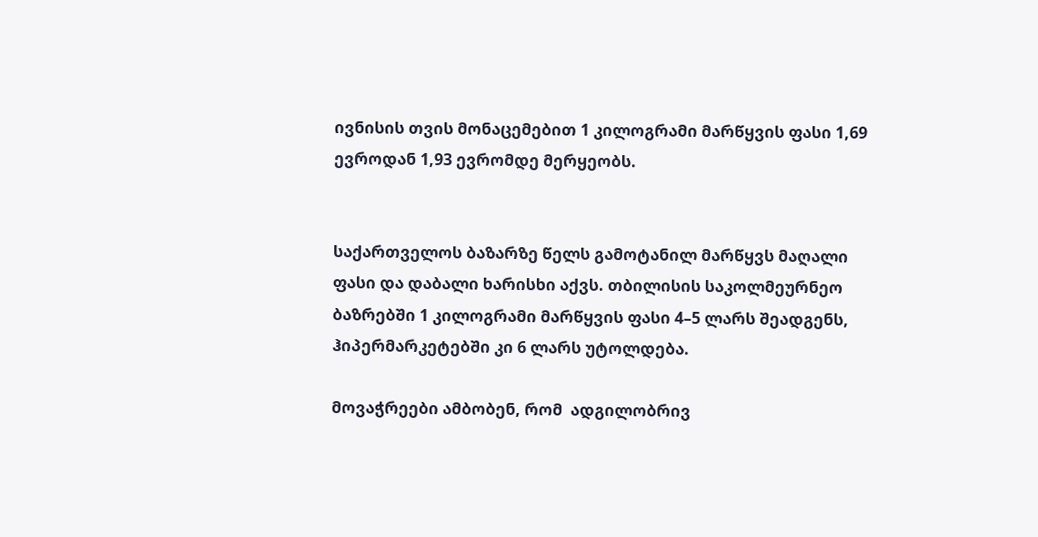ივნისის თვის მონაცემებით 1 კილოგრამი მარწყვის ფასი 1,69 ევროდან 1,93 ევრომდე მერყეობს.


საქართველოს ბაზარზე წელს გამოტანილ მარწყვს მაღალი ფასი და დაბალი ხარისხი აქვს. თბილისის საკოლმეურნეო ბაზრებში 1 კილოგრამი მარწყვის ფასი 4–5 ლარს შეადგენს, ჰიპერმარკეტებში კი 6 ლარს უტოლდება.

მოვაჭრეები ამბობენ, რომ  ადგილობრივ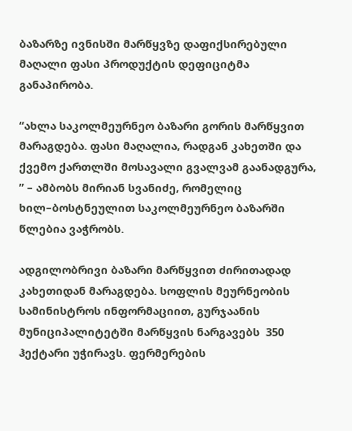ბაზარზე ივნისში მარწყვზე დაფიქსირებული მაღალი ფასი პროდუქტის დეფიციტმა განაპირობა.

“ახლა საკოლმეურნეო ბაზარი გორის მარწყვით მარაგდება. ფასი მაღალია, რადგან კახეთში და ქვემო ქართლში მოსავალი გვალვამ გაანადგურა, ” – ამბობს მირიან სვანიძე, რომელიც ხილ–ბოსტნეულით საკოლმეურნეო ბაზარში წლებია ვაჭრობს.

ადგილობრივი ბაზარი მარწყვით ძირითადად კახეთიდან მარაგდება. სოფლის მეურნეობის სამინისტროს ინფორმაციით, გურჯაანის მუნიციპალიტეტში მარწყვის ნარგავებს  350 ჰექტარი უჭირავს. ფერმერების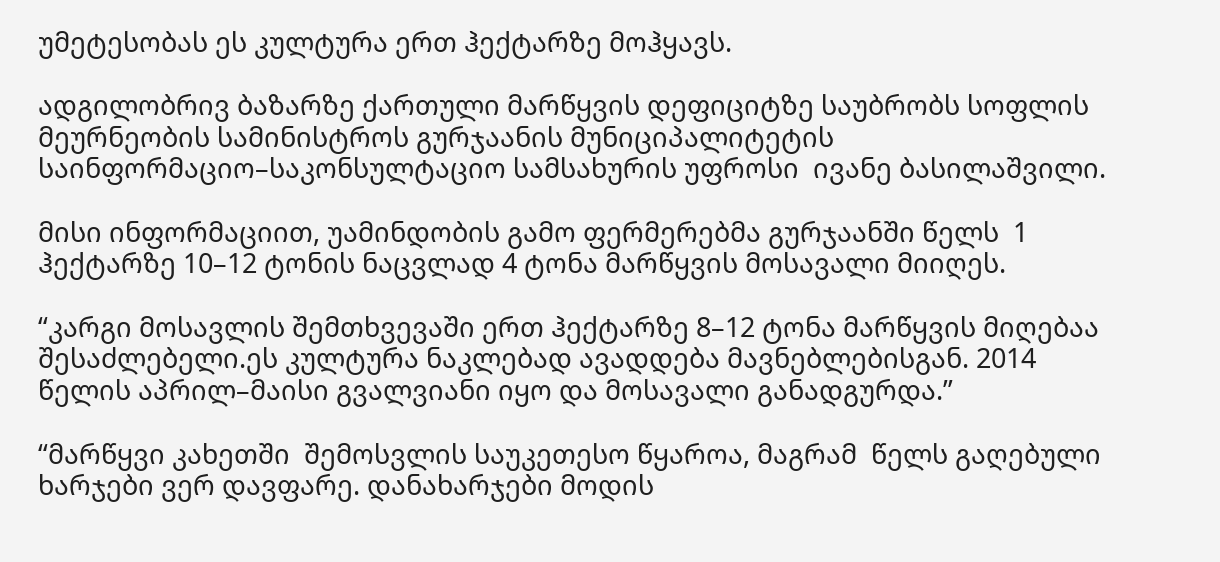უმეტესობას ეს კულტურა ერთ ჰექტარზე მოჰყავს.

ადგილობრივ ბაზარზე ქართული მარწყვის დეფიციტზე საუბრობს სოფლის მეურნეობის სამინისტროს გურჯაანის მუნიციპალიტეტის საინფორმაციო–საკონსულტაციო სამსახურის უფროსი  ივანე ბასილაშვილი.

მისი ინფორმაციით, უამინდობის გამო ფერმერებმა გურჯაანში წელს  1 ჰექტარზე 10–12 ტონის ნაცვლად 4 ტონა მარწყვის მოსავალი მიიღეს.

“კარგი მოსავლის შემთხვევაში ერთ ჰექტარზე 8–12 ტონა მარწყვის მიღებაა შესაძლებელი.ეს კულტურა ნაკლებად ავადდება მავნებლებისგან. 2014 წელის აპრილ–მაისი გვალვიანი იყო და მოსავალი განადგურდა.”

“მარწყვი კახეთში  შემოსვლის საუკეთესო წყაროა, მაგრამ  წელს გაღებული ხარჯები ვერ დავფარე. დანახარჯები მოდის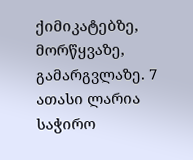ქიმიკატებზე, მორწყვაზე, გამარგვლაზე. 7 ათასი ლარია საჭირო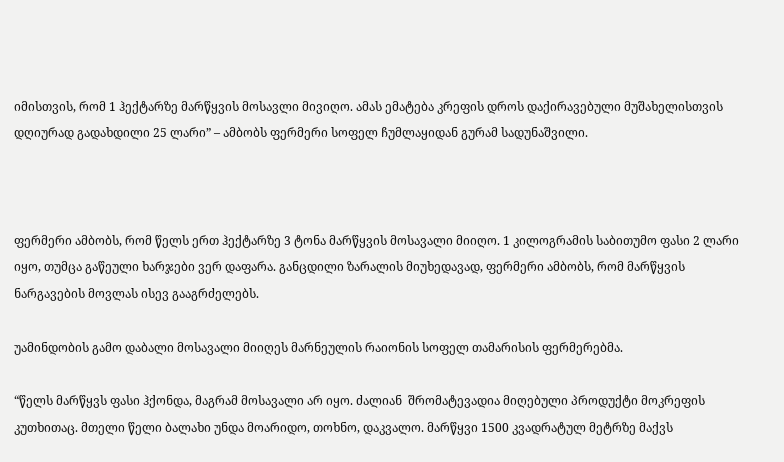იმისთვის, რომ 1 ჰექტარზე მარწყვის მოსავლი მივიღო. ამას ემატება კრეფის დროს დაქირავებული მუშახელისთვის დღიურად გადახდილი 25 ლარი” – ამბობს ფერმერი სოფელ ჩუმლაყიდან გურამ სადუნაშვილი.



ფერმერი ამბობს, რომ წელს ერთ ჰექტარზე 3 ტონა მარწყვის მოსავალი მიიღო. 1 კილოგრამის საბითუმო ფასი 2 ლარი იყო, თუმცა გაწეული ხარჯები ვერ დაფარა. განცდილი ზარალის მიუხედავად, ფერმერი ამბობს, რომ მარწყვის ნარგავების მოვლას ისევ გააგრძელებს.

უამინდობის გამო დაბალი მოსავალი მიიღეს მარნეულის რაიონის სოფელ თამარისის ფერმერებმა.

“წელს მარწყვს ფასი ჰქონდა, მაგრამ მოსავალი არ იყო. ძალიან  შრომატევადია მიღებული პროდუქტი მოკრეფის კუთხითაც. მთელი წელი ბალახი უნდა მოარიდო, თოხნო, დაკვალო. მარწყვი 1500 კვადრატულ მეტრზე მაქვს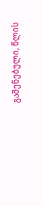გაშენებული, წლის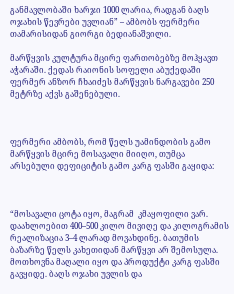განმავლობაში ხარჯი 1000 ლარია, რადგან ბაღს ოჯახის წევრები უვლიან” – ამბობს ფერმერი თამარისიდან გიორგი ბედიანაშვილი.

მარწყვის კულტურა მცირე ფართობებზე მოჰყავთ აჭარაში. ქედას რაიონის სოფელი აბუქედაში ფერმერ ანზორ ჩხაიძეს მარწყვის ნარგავები 250 მეტრზე აქვს გაშენებული.



ფერმერი ამბობს, რომ წელს უამინდობის გამო მარწყვის მცირე მოსავალი მიიღო, თუმცა არსებული დეფიციტის გამო კარგ ფასში გაყიდა:



“მოსავალი ცოტა იყო, მაგრამ  კმაყოფილი ვარ. დაახლოებით 400–500 კილო მივიღე და კილოგრამის რეალიზაცია 3–4 ლარად მოვახდინე. ბათუმის ბაზარზე წელს კახეთიდან მარწყვი არ შემოსულა. მოთხოვნა მაღალი იყო და პროდუქტი კარგ ფასში გავყიდე. ბაღს ოჯახი უვლის და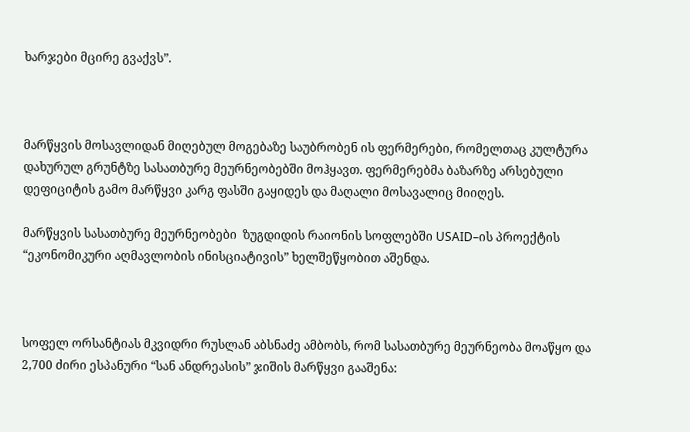ხარჯები მცირე გვაქვს”.



მარწყვის მოსავლიდან მიღებულ მოგებაზე საუბრობენ ის ფერმერები, რომელთაც კულტურა დახურულ გრუნტზე სასათბურე მეურნეობებში მოჰყავთ. ფერმერებმა ბაზარზე არსებული დეფიციტის გამო მარწყვი კარგ ფასში გაყიდეს და მაღალი მოსავალიც მიიღეს.

მარწყვის სასათბურე მეურნეობები  ზუგდიდის რაიონის სოფლებში USAID–ის პროექტის “ეკონომიკური აღმავლობის ინისციატივის” ხელშეწყობით აშენდა.



სოფელ ორსანტიას მკვიდრი რუსლან აბსნაძე ამბობს, რომ სასათბურე მეურნეობა მოაწყო და  2,700 ძირი ესპანური “სან ანდრეასის” ჯიშის მარწყვი გააშენა: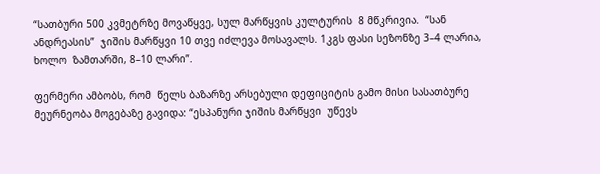“სათბური 500 კვმეტრზე მოვაწყვე, სულ მარწყვის კულტურის  8 მწკრივია.  “სან ანდრეასის”  ჯიშის მარწყვი 10 თვე იძლევა მოსავალს. 1კგს ფასი სეზონზე 3–4 ლარია, ხოლო  ზამთარში, 8–10 ლარი”.

ფერმერი ამბობს, რომ  წელს ბაზარზე არსებული დეფიციტის გამო მისი სასათბურე მეურნეობა მოგებაზე გავიდა: “ესპანური ჯიშის მარწყვი  უწევს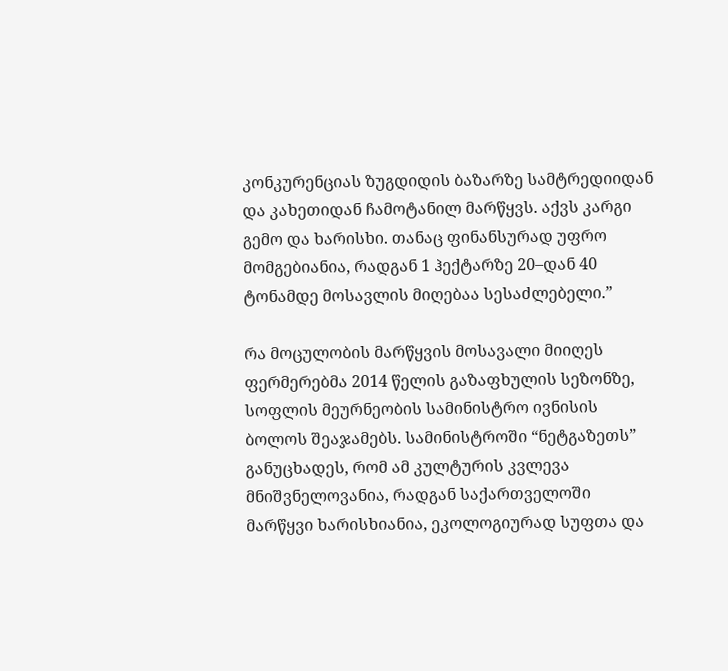კონკურენციას ზუგდიდის ბაზარზე სამტრედიიდან და კახეთიდან ჩამოტანილ მარწყვს. აქვს კარგი გემო და ხარისხი. თანაც ფინანსურად უფრო მომგებიანია, რადგან 1 ჰექტარზე 20–დან 40 ტონამდე მოსავლის მიღებაა სესაძლებელი.”

რა მოცულობის მარწყვის მოსავალი მიიღეს ფერმერებმა 2014 წელის გაზაფხულის სეზონზე, სოფლის მეურნეობის სამინისტრო ივნისის ბოლოს შეაჯამებს. სამინისტროში “ნეტგაზეთს” განუცხადეს, რომ ამ კულტურის კვლევა მნიშვნელოვანია, რადგან საქართველოში მარწყვი ხარისხიანია, ეკოლოგიურად სუფთა და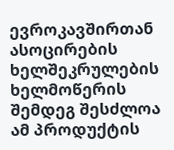ევროკავშირთან ასოცირების ხელშეკრულების ხელმოწერის შემდეგ შესძლოა ამ პროდუქტის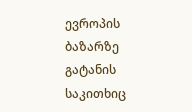ევროპის ბაზარზე გატანის საკითხიც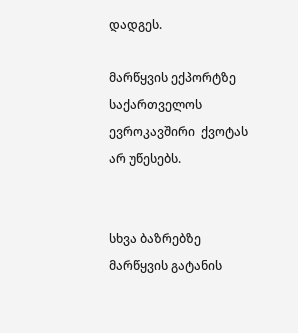დადგეს.

მარწყვის ექპორტზე საქართველოს  ევროკავშირი  ქვოტას არ უწესებს.


სხვა ბაზრებზე მარწყვის გატანის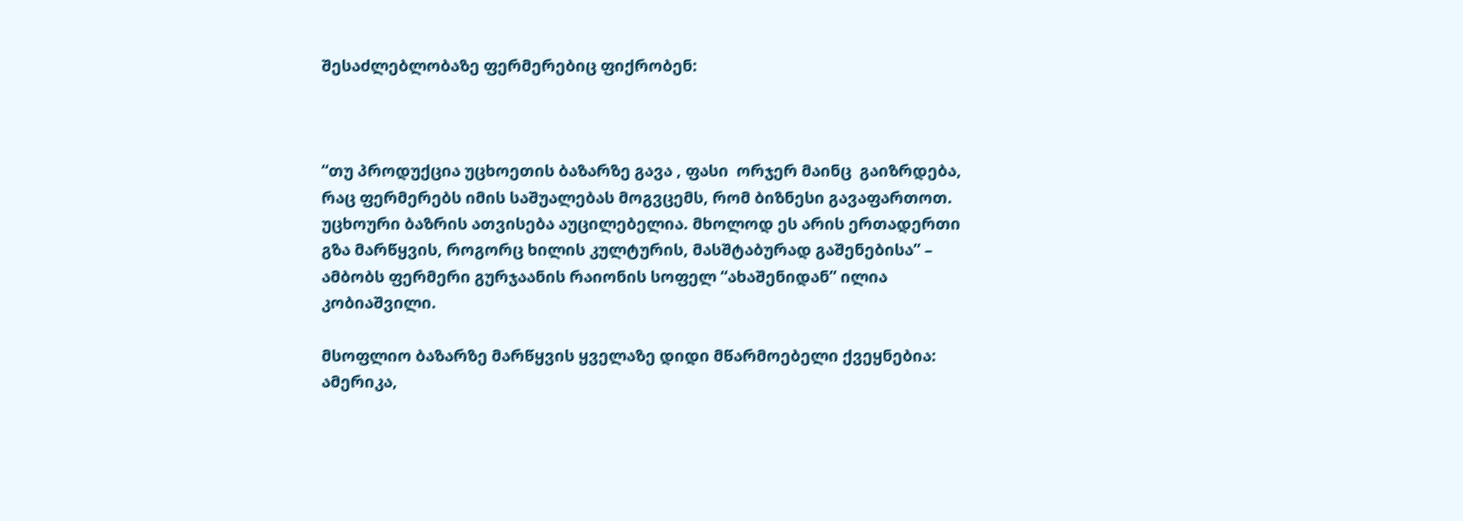შესაძლებლობაზე ფერმერებიც ფიქრობენ:



“თუ პროდუქცია უცხოეთის ბაზარზე გავა , ფასი  ორჯერ მაინც  გაიზრდება, რაც ფერმერებს იმის საშუალებას მოგვცემს, რომ ბიზნესი გავაფართოთ. უცხოური ბაზრის ათვისება აუცილებელია. მხოლოდ ეს არის ერთადერთი გზა მარწყვის, როგორც ხილის კულტურის, მასშტაბურად გაშენებისა” – ამბობს ფერმერი გურჯაანის რაიონის სოფელ “ახაშენიდან” ილია კობიაშვილი.

მსოფლიო ბაზარზე მარწყვის ყველაზე დიდი მწარმოებელი ქვეყნებია:  ამერიკა,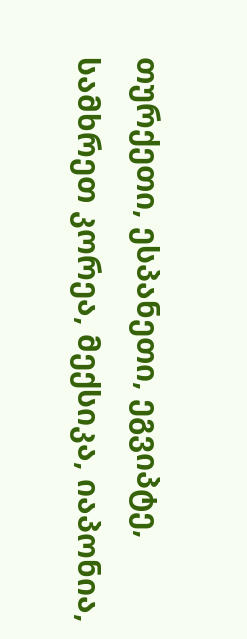თურქეთი, ესპანეთი, ეგვიპტე, სამხრეთ კორეა, მექსიკა, იაპონია,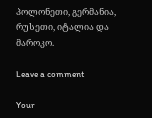პოლონეთი, გერმანია, რუსეთი, იტალია და მაროკო.

Leave a comment

Your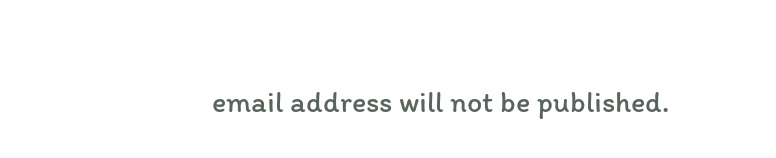email address will not be published.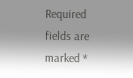Required fields are marked *